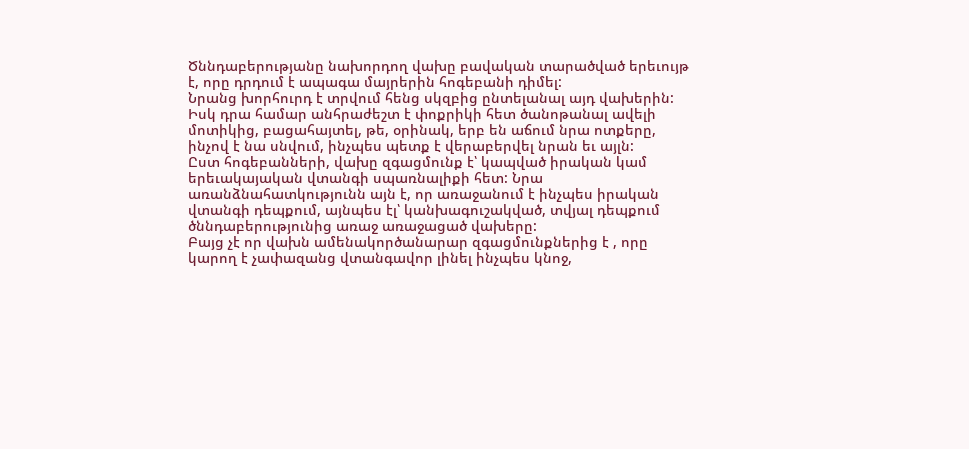Ծննդաբերությանը նախորդող վախը բավական տարածված երեւույթ է, որը դրդում է ապագա մայրերին հոգեբանի դիմել:
Նրանց խորհուրդ է տրվում հենց սկզբից ընտելանալ այդ վախերին: Իսկ դրա համար անհրաժեշտ է փոքրիկի հետ ծանոթանալ ավելի մոտիկից, բացահայտել, թե, օրինակ, երբ են աճում նրա ոտքերը, ինչով է նա սնվում, ինչպես պետք է վերաբերվել նրան եւ այլն:
Ըստ հոգեբանների, վախը զգացմունք է՝ կապված իրական կամ երեւակայական վտանգի սպառնալիքի հետ: Նրա առանձնահատկությունն այն է, որ առաջանում է ինչպես իրական վտանգի դեպքում, այնպես էլ՝ կանխագուշակված, տվյալ դեպքում ծննդաբերությունից առաջ առաջացած վախերը:
Բայց չէ որ վախն ամենակործանարար զգացմունքներից է , որը կարող է չափազանց վտանգավոր լինել ինչպես կնոջ,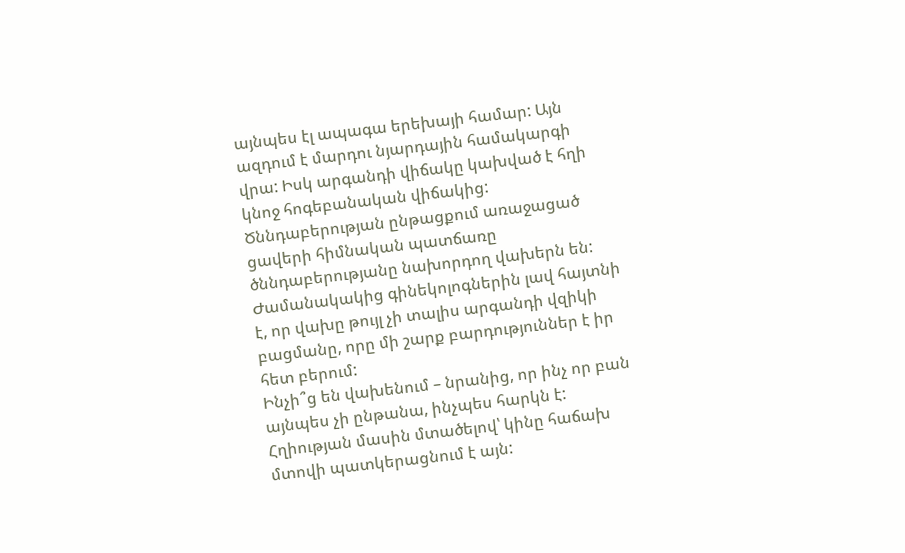այնպես էլ ապագա երեխայի համար: Այն ազդում է մարդու նյարդային համակարգի վրա: Իսկ արգանդի վիճակը կախված է հղի կնոջ հոգեբանական վիճակից:
Ծննդաբերության ընթացքում առաջացած ցավերի հիմնական պատճառը ծննդաբերությանը նախորդող վախերն են: Ժամանակակից գինեկոլոգներին լավ հայտնի է, որ վախը թույլ չի տալիս արգանդի վզիկի բացմանը, որը մի շարք բարդություններ է իր հետ բերում:
Ինչի՞ց են վախենում – նրանից, որ ինչ որ բան այնպես չի ընթանա, ինչպես հարկն է: Հղիության մասին մտածելով՝ կինը հաճախ մտովի պատկերացնում է այն: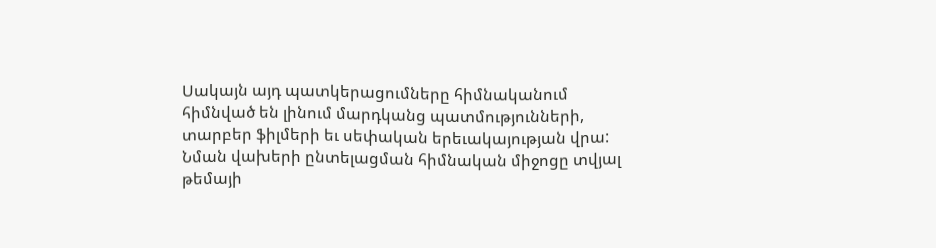Սակայն այդ պատկերացումները հիմնականում հիմնված են լինում մարդկանց պատմությունների, տարբեր ֆիլմերի եւ սեփական երեւակայության վրա: Նման վախերի ընտելացման հիմնական միջոցը տվյալ թեմայի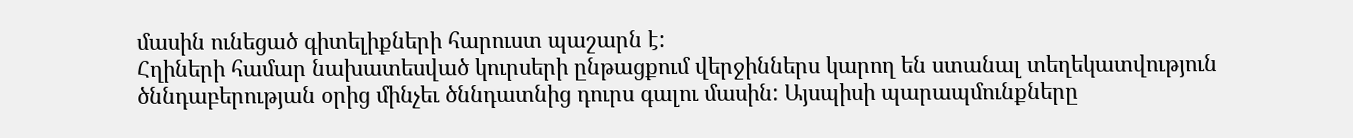մասին ունեցած գիտելիքների հարուստ պաշարն է:
Հղիների համար նախատեսված կուրսերի ընթացքում վերջիններս կարող են ստանալ տեղեկատվություն ծննդաբերության օրից մինչեւ ծննդատնից դուրս գալու մասին: Այսպիսի պարապմունքները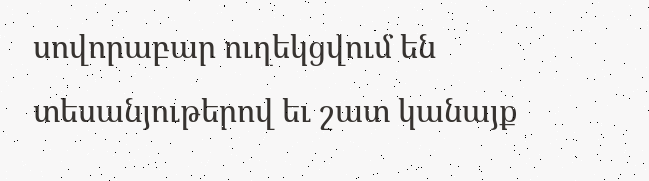սովորաբար ուղեկցվում են տեսանյութերով եւ շատ կանայք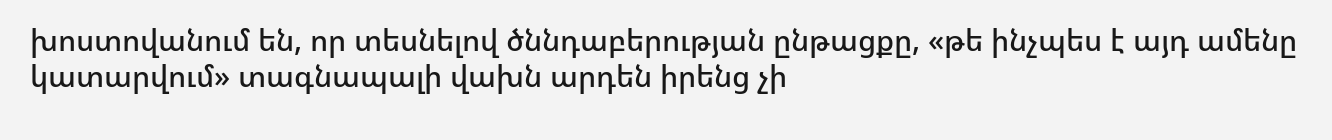խոստովանում են, որ տեսնելով ծննդաբերության ընթացքը, «թե ինչպես է այդ ամենը կատարվում» տագնապալի վախն արդեն իրենց չի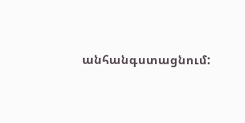անհանգստացնում: